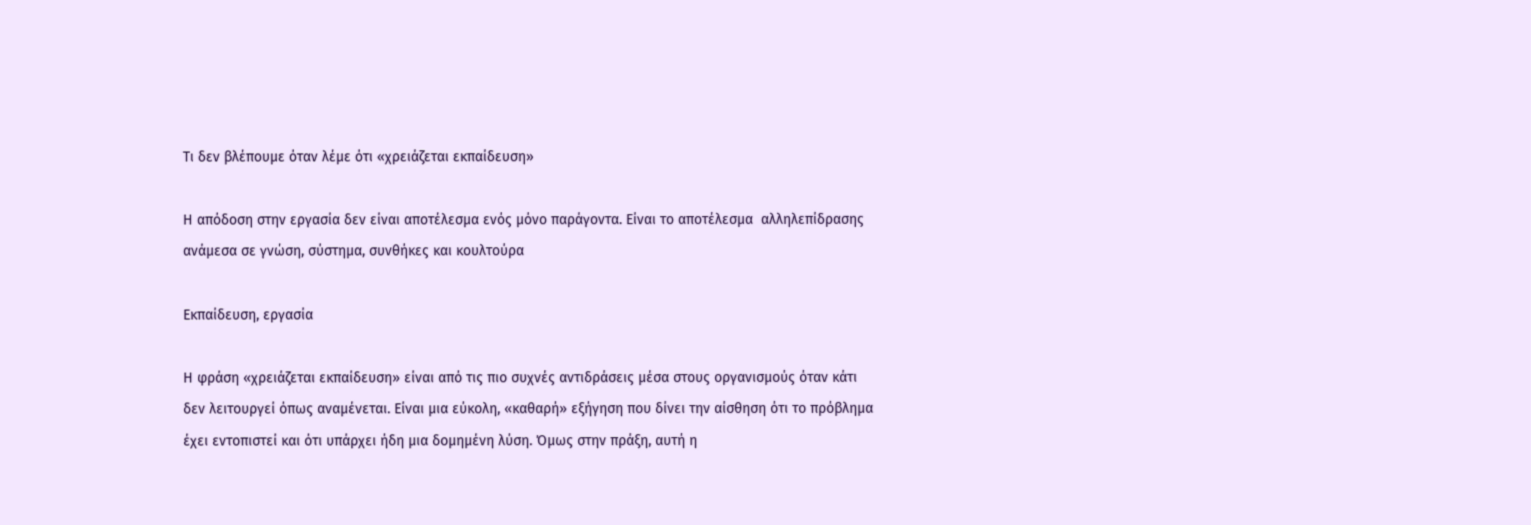Τι δεν βλέπουμε όταν λέμε ότι «χρειάζεται εκπαίδευση»

Η απόδοση στην εργασία δεν είναι αποτέλεσμα ενός μόνο παράγοντα. Είναι το αποτέλεσμα  αλληλεπίδρασης ανάμεσα σε γνώση, σύστημα, συνθήκες και κουλτούρα

Εκπαίδευση, εργασία

Η φράση «χρειάζεται εκπαίδευση» είναι από τις πιο συχνές αντιδράσεις μέσα στους οργανισμούς όταν κάτι δεν λειτουργεί όπως αναμένεται. Είναι μια εύκολη, «καθαρή» εξήγηση που δίνει την αίσθηση ότι το πρόβλημα έχει εντοπιστεί και ότι υπάρχει ήδη μια δομημένη λύση. Όμως στην πράξη, αυτή η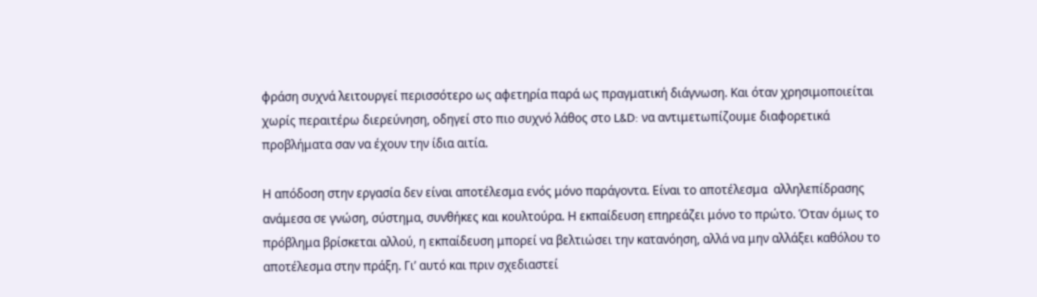φράση συχνά λειτουργεί περισσότερο ως αφετηρία παρά ως πραγματική διάγνωση. Και όταν χρησιμοποιείται χωρίς περαιτέρω διερεύνηση, οδηγεί στο πιο συχνό λάθος στο L&D: να αντιμετωπίζουμε διαφορετικά προβλήματα σαν να έχουν την ίδια αιτία.

Η απόδοση στην εργασία δεν είναι αποτέλεσμα ενός μόνο παράγοντα. Είναι το αποτέλεσμα  αλληλεπίδρασης ανάμεσα σε γνώση, σύστημα, συνθήκες και κουλτούρα. Η εκπαίδευση επηρεάζει μόνο το πρώτο. Όταν όμως το πρόβλημα βρίσκεται αλλού, η εκπαίδευση μπορεί να βελτιώσει την κατανόηση, αλλά να μην αλλάξει καθόλου το αποτέλεσμα στην πράξη. Γι’ αυτό και πριν σχεδιαστεί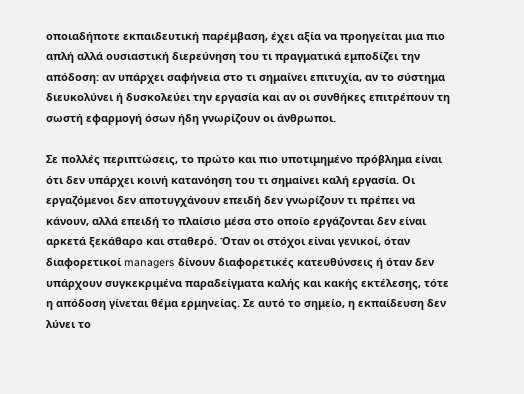οποιαδήποτε εκπαιδευτική παρέμβαση, έχει αξία να προηγείται μια πιο απλή αλλά ουσιαστική διερεύνηση του τι πραγματικά εμποδίζει την απόδοση: αν υπάρχει σαφήνεια στο τι σημαίνει επιτυχία, αν το σύστημα διευκολύνει ή δυσκολεύει την εργασία και αν οι συνθήκες επιτρέπουν τη σωστή εφαρμογή όσων ήδη γνωρίζουν οι άνθρωποι.

Σε πολλές περιπτώσεις, το πρώτο και πιο υποτιμημένο πρόβλημα είναι ότι δεν υπάρχει κοινή κατανόηση του τι σημαίνει καλή εργασία. Οι εργαζόμενοι δεν αποτυγχάνουν επειδή δεν γνωρίζουν τι πρέπει να κάνουν, αλλά επειδή το πλαίσιο μέσα στο οποίο εργάζονται δεν είναι αρκετά ξεκάθαρο και σταθερό. Όταν οι στόχοι είναι γενικοί, όταν διαφορετικοί managers δίνουν διαφορετικές κατευθύνσεις ή όταν δεν υπάρχουν συγκεκριμένα παραδείγματα καλής και κακής εκτέλεσης, τότε η απόδοση γίνεται θέμα ερμηνείας. Σε αυτό το σημείο, η εκπαίδευση δεν λύνει το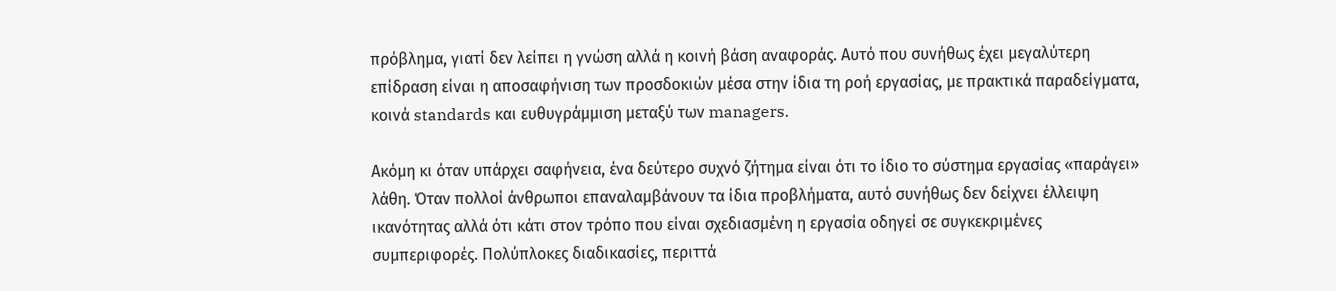πρόβλημα, γιατί δεν λείπει η γνώση αλλά η κοινή βάση αναφοράς. Αυτό που συνήθως έχει μεγαλύτερη επίδραση είναι η αποσαφήνιση των προσδοκιών μέσα στην ίδια τη ροή εργασίας, με πρακτικά παραδείγματα, κοινά standards και ευθυγράμμιση μεταξύ των managers.

Ακόμη κι όταν υπάρχει σαφήνεια, ένα δεύτερο συχνό ζήτημα είναι ότι το ίδιο το σύστημα εργασίας «παράγει» λάθη. Όταν πολλοί άνθρωποι επαναλαμβάνουν τα ίδια προβλήματα, αυτό συνήθως δεν δείχνει έλλειψη ικανότητας αλλά ότι κάτι στον τρόπο που είναι σχεδιασμένη η εργασία οδηγεί σε συγκεκριμένες συμπεριφορές. Πολύπλοκες διαδικασίες, περιττά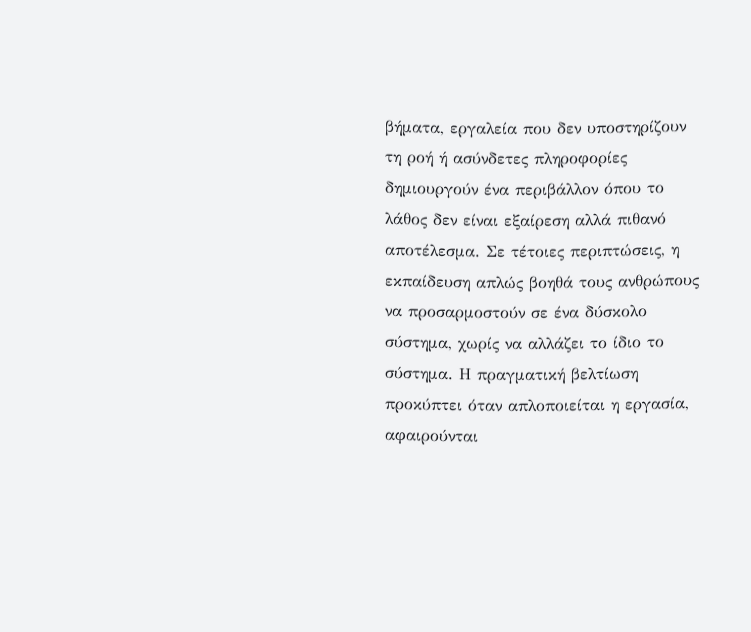βήματα, εργαλεία που δεν υποστηρίζουν τη ροή ή ασύνδετες πληροφορίες δημιουργούν ένα περιβάλλον όπου το λάθος δεν είναι εξαίρεση αλλά πιθανό αποτέλεσμα. Σε τέτοιες περιπτώσεις, η εκπαίδευση απλώς βοηθά τους ανθρώπους να προσαρμοστούν σε ένα δύσκολο σύστημα, χωρίς να αλλάζει το ίδιο το σύστημα. Η πραγματική βελτίωση προκύπτει όταν απλοποιείται η εργασία, αφαιρούνται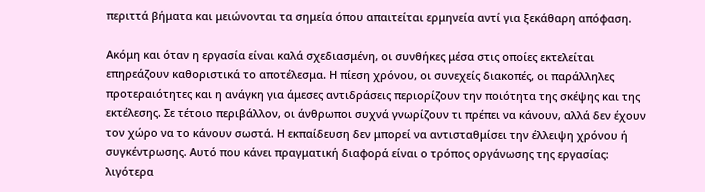περιττά βήματα και μειώνονται τα σημεία όπου απαιτείται ερμηνεία αντί για ξεκάθαρη απόφαση.

Ακόμη και όταν η εργασία είναι καλά σχεδιασμένη, οι συνθήκες μέσα στις οποίες εκτελείται επηρεάζουν καθοριστικά το αποτέλεσμα. Η πίεση χρόνου, οι συνεχείς διακοπές, οι παράλληλες προτεραιότητες και η ανάγκη για άμεσες αντιδράσεις περιορίζουν την ποιότητα της σκέψης και της εκτέλεσης. Σε τέτοιο περιβάλλον, οι άνθρωποι συχνά γνωρίζουν τι πρέπει να κάνουν, αλλά δεν έχουν τον χώρο να το κάνουν σωστά. Η εκπαίδευση δεν μπορεί να αντισταθμίσει την έλλειψη χρόνου ή συγκέντρωσης. Αυτό που κάνει πραγματική διαφορά είναι ο τρόπος οργάνωσης της εργασίας: λιγότερα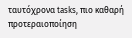ταυτόχρονα tasks, πιο καθαρή προτεραιοποίηση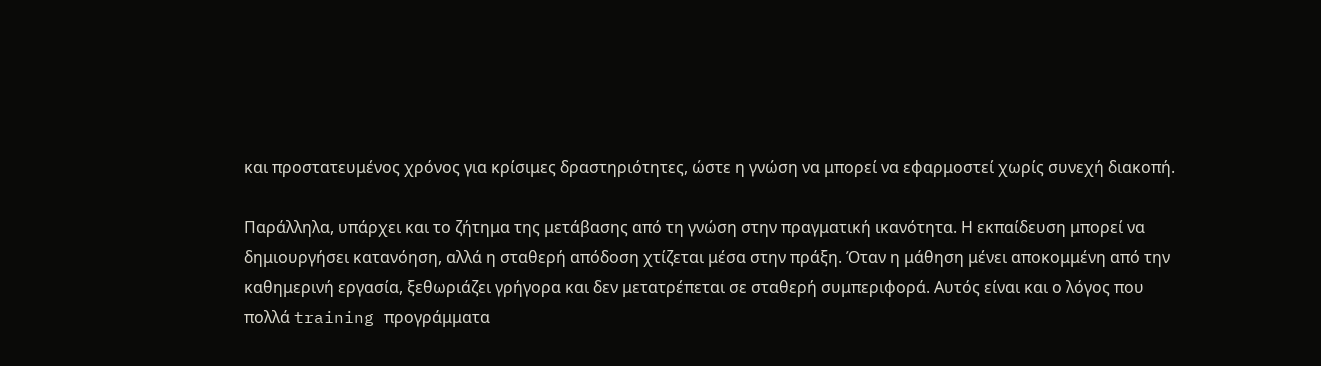και προστατευμένος χρόνος για κρίσιμες δραστηριότητες, ώστε η γνώση να μπορεί να εφαρμοστεί χωρίς συνεχή διακοπή.

Παράλληλα, υπάρχει και το ζήτημα της μετάβασης από τη γνώση στην πραγματική ικανότητα. Η εκπαίδευση μπορεί να δημιουργήσει κατανόηση, αλλά η σταθερή απόδοση χτίζεται μέσα στην πράξη. Όταν η μάθηση μένει αποκομμένη από την καθημερινή εργασία, ξεθωριάζει γρήγορα και δεν μετατρέπεται σε σταθερή συμπεριφορά. Αυτός είναι και ο λόγος που πολλά training προγράμματα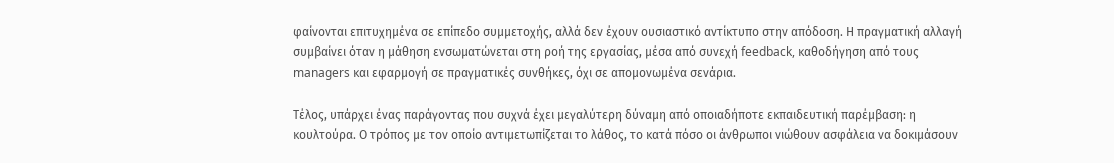φαίνονται επιτυχημένα σε επίπεδο συμμετοχής, αλλά δεν έχουν ουσιαστικό αντίκτυπο στην απόδοση. Η πραγματική αλλαγή συμβαίνει όταν η μάθηση ενσωματώνεται στη ροή της εργασίας, μέσα από συνεχή feedback, καθοδήγηση από τους managers και εφαρμογή σε πραγματικές συνθήκες, όχι σε απομονωμένα σενάρια.

Τέλος, υπάρχει ένας παράγοντας που συχνά έχει μεγαλύτερη δύναμη από οποιαδήποτε εκπαιδευτική παρέμβαση: η κουλτούρα. Ο τρόπος με τον οποίο αντιμετωπίζεται το λάθος, το κατά πόσο οι άνθρωποι νιώθουν ασφάλεια να δοκιμάσουν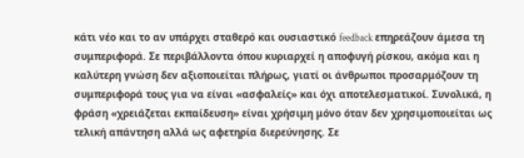κάτι νέο και το αν υπάρχει σταθερό και ουσιαστικό feedback επηρεάζουν άμεσα τη συμπεριφορά. Σε περιβάλλοντα όπου κυριαρχεί η αποφυγή ρίσκου, ακόμα και η καλύτερη γνώση δεν αξιοποιείται πλήρως, γιατί οι άνθρωποι προσαρμόζουν τη συμπεριφορά τους για να είναι «ασφαλείς» και όχι αποτελεσματικοί. Συνολικά, η φράση «χρειάζεται εκπαίδευση» είναι χρήσιμη μόνο όταν δεν χρησιμοποιείται ως τελική απάντηση αλλά ως αφετηρία διερεύνησης. Σε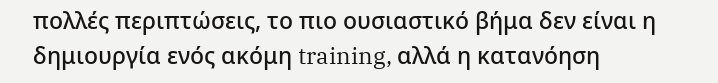πολλές περιπτώσεις, το πιο ουσιαστικό βήμα δεν είναι η δημιουργία ενός ακόμη training, αλλά η κατανόηση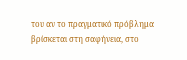του αν το πραγματικό πρόβλημα βρίσκεται στη σαφήνεια, στο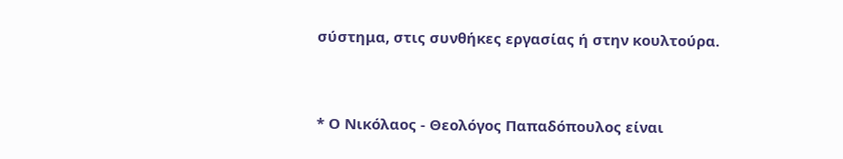σύστημα, στις συνθήκες εργασίας ή στην κουλτούρα.


* Ο Νικόλαος - Θεολόγος Παπαδόπουλος είναι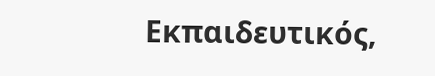Εκπαιδευτικός,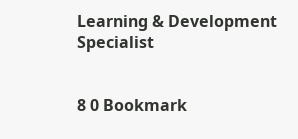Learning & Development Specialist


8 0 Bookmark